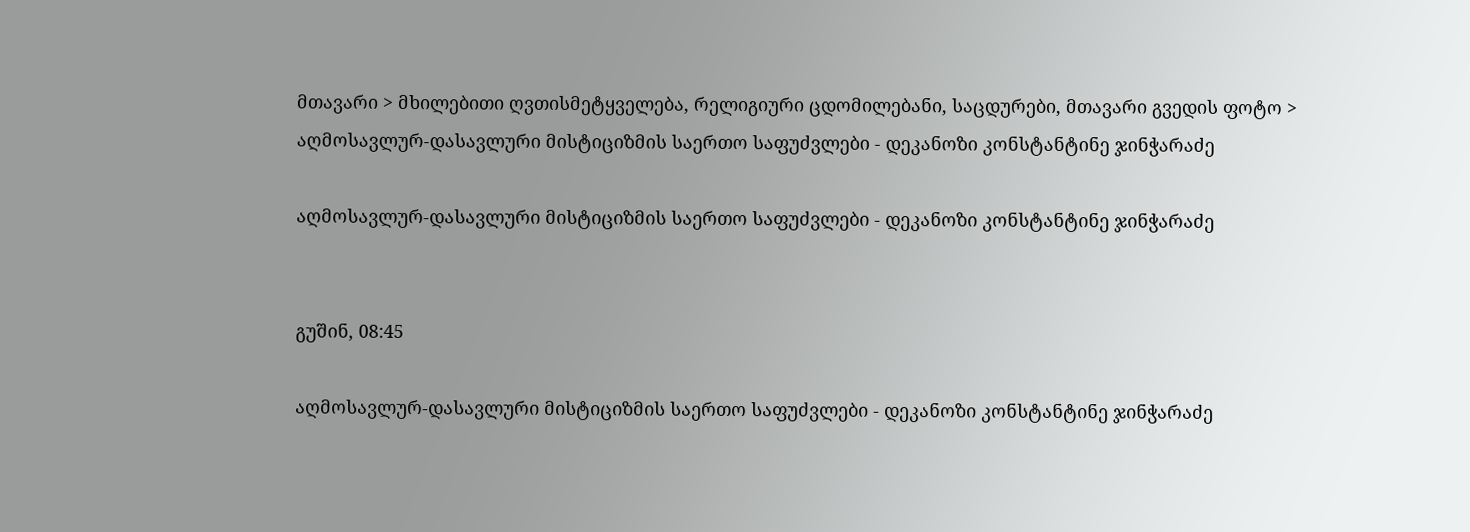მთავარი > მხილებითი ღვთისმეტყველება, რელიგიური ცდომილებანი, საცდურები, მთავარი გვედის ფოტო > აღმოსავლურ-დასავლური მისტიციზმის საერთო საფუძვლები - დეკანოზი კონსტანტინე ჯინჭარაძე

აღმოსავლურ-დასავლური მისტიციზმის საერთო საფუძვლები - დეკანოზი კონსტანტინე ჯინჭარაძე


გუშინ, 08:45

აღმოსავლურ-დასავლური მისტიციზმის საერთო საფუძვლები - დეკანოზი კონსტანტინე ჯინჭარაძე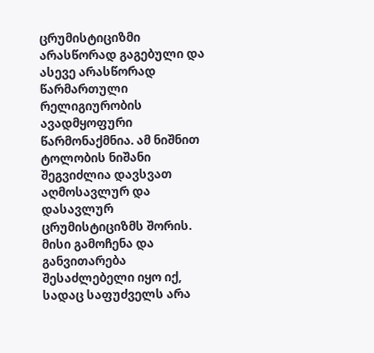ცრუმისტიციზმი არასწორად გაგებული და ასევე არასწორად წარმართული რელიგიურობის ავადმყოფური წარმონაქმნია. ამ ნიშნით ტოლობის ნიშანი შეგვიძლია დავსვათ აღმოსავლურ და დასავლურ ცრუმისტიციზმს შორის. მისი გამოჩენა და განვითარება შესაძლებელი იყო იქ, სადაც საფუძველს არა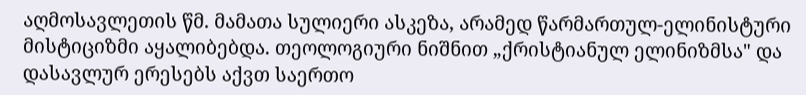აღმოსავლეთის წმ. მამათა სულიერი ასკეზა, არამედ წარმართულ-ელინისტური მისტიციზმი აყალიბებდა. თეოლოგიური ნიშნით „ქრისტიანულ ელინიზმსა" და დასავლურ ერესებს აქვთ საერთო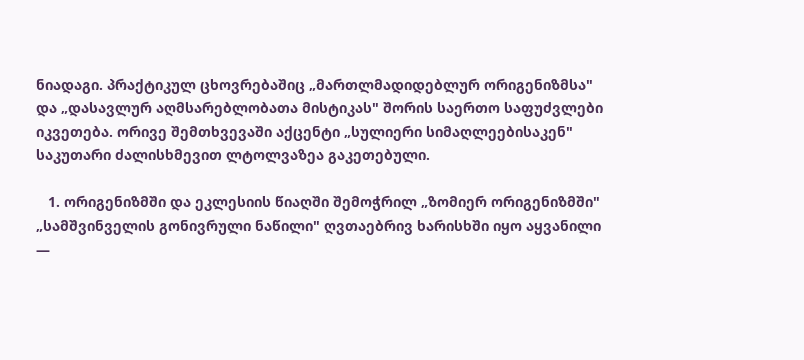ნიადაგი. პრაქტიკულ ცხოვრებაშიც „მართლმადიდებლურ ორიგენიზმსა" და „დასავლურ აღმსარებლობათა მისტიკას" შორის საერთო საფუძვლები იკვეთება. ორივე შემთხვევაში აქცენტი „სულიერი სიმაღლეებისაკენ" საკუთარი ძალისხმევით ლტოლვაზეა გაკეთებული.

   1. ორიგენიზმში და ეკლესიის წიაღში შემოჭრილ „ზომიერ ორიგენიზმში" „სამშვინველის გონივრული ნაწილი" ღვთაებრივ ხარისხში იყო აყვანილი —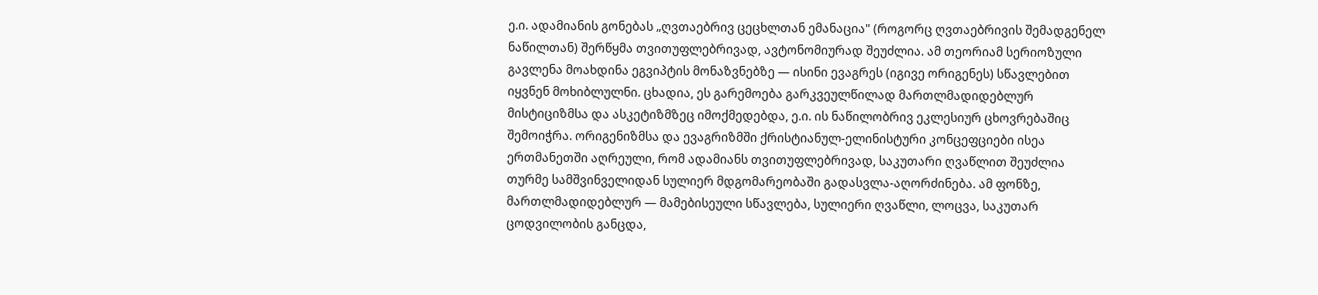ე.ი. ადამიანის გონებას „ღვთაებრივ ცეცხლთან ემანაცია" (როგორც ღვთაებრივის შემადგენელ ნაწილთან) შერწყმა თვითუფლებრივად, ავტონომიურად შეუძლია. ამ თეორიამ სერიოზული გავლენა მოახდინა ეგვიპტის მონაზვნებზე — ისინი ევაგრეს (იგივე ორიგენეს) სწავლებით იყვნენ მოხიბლულნი. ცხადია, ეს გარემოება გარკვეულწილად მართლმადიდებლურ მისტიციზმსა და ასკეტიზმზეც იმოქმედებდა, ე.ი. ის ნაწილობრივ ეკლესიურ ცხოვრებაშიც შემოიჭრა. ორიგენიზმსა და ევაგრიზმში ქრისტიანულ-ელინისტური კონცეფციები ისეა ერთმანეთში აღრეული, რომ ადამიანს თვითუფლებრივად, საკუთარი ღვაწლით შეუძლია თურმე სამშვინველიდან სულიერ მდგომარეობაში გადასვლა-აღორძინება. ამ ფონზე, მართლმადიდებლურ — მამებისეული სწავლება, სულიერი ღვაწლი, ლოცვა, საკუთარ ცოდვილობის განცდა,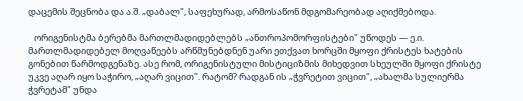დაცემის შეცნობა და ა.შ. „დაბალ", საფეხურად, არმოსაწონ მდგომარეობად აღიქმებოდა.

   ორიგენისტმა ბერებმა მართლმადიდებლებს „ანთროპომორფისტები" უწოდეს — ე.ი. მართლმადიდებელ მოღვაწეებს არწმუნებდნენ უარი ეთქვათ ხორცში მყოფი ქრისტეს ხატების გონებით წარმოდგენაზე. ასე რომ, ორიგენისტული მისტიციზმის მიხედვით სხეულში მყოფი ქრისტე უკვე აღარ იყო საჭირო, „აღარ ვიცით". რატომ? რადგან ის „ჭვრეტით ვიცით", „ახალმა სულიერმა ჭვრეტამ" უნდა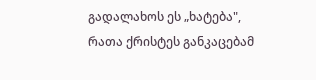გადალახოს ეს „ხატება", რათა ქრისტეს განკაცებამ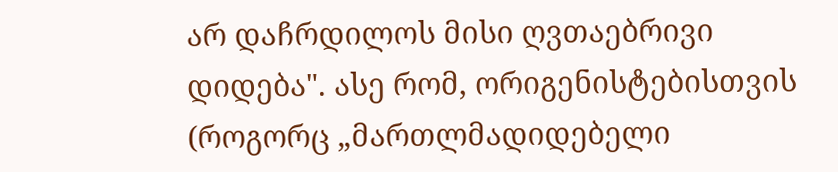არ დაჩრდილოს მისი ღვთაებრივი დიდება". ასე რომ, ორიგენისტებისთვის (როგორც „მართლმადიდებელი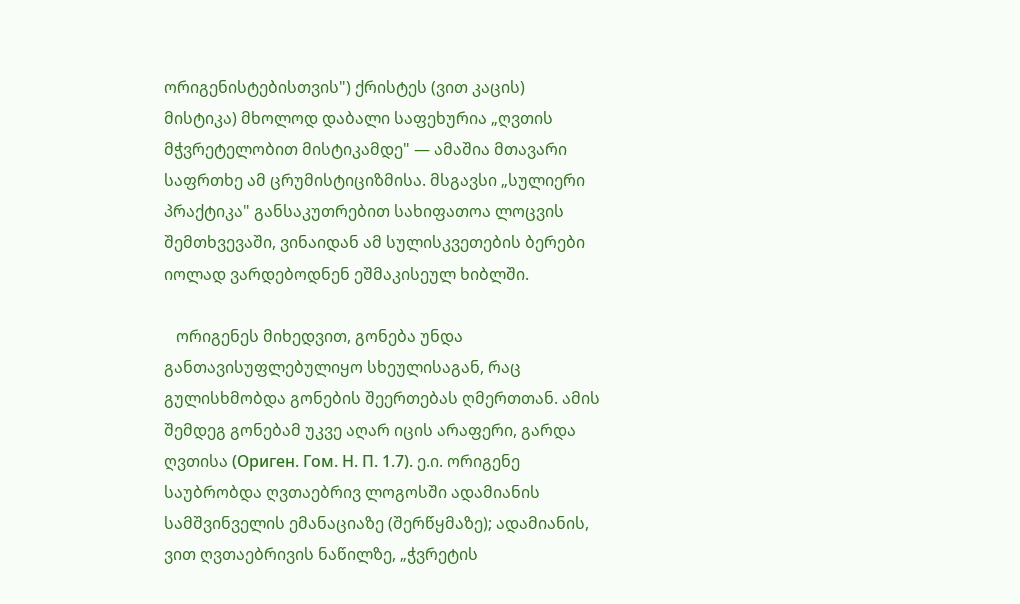ორიგენისტებისთვის") ქრისტეს (ვით კაცის) მისტიკა) მხოლოდ დაბალი საფეხურია „ღვთის მჭვრეტელობით მისტიკამდე" — ამაშია მთავარი საფრთხე ამ ცრუმისტიციზმისა. მსგავსი „სულიერი პრაქტიკა" განსაკუთრებით სახიფათოა ლოცვის შემთხვევაში, ვინაიდან ამ სულისკვეთების ბერები იოლად ვარდებოდნენ ეშმაკისეულ ხიბლში.

   ორიგენეს მიხედვით, გონება უნდა განთავისუფლებულიყო სხეულისაგან, რაც გულისხმობდა გონების შეერთებას ღმერთთან. ამის შემდეგ გონებამ უკვე აღარ იცის არაფერი, გარდა ღვთისა (Ориген. Гом. Н. П. 1.7). ე.ი. ორიგენე საუბრობდა ღვთაებრივ ლოგოსში ადამიანის სამშვინველის ემანაციაზე (შერწყმაზე); ადამიანის, ვით ღვთაებრივის ნაწილზე, „ჭვრეტის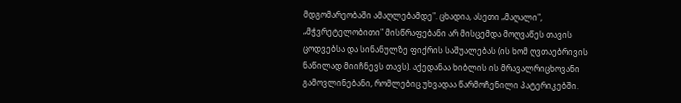მდგომარეობაში ამაღლებამდე". ცხადია, ასეთი „მაღალი", „მჭვრეტელობითი" მისწრაფებანი არ მისცემდა მოღვაწეს თავის ცოდვებსა და სინანულზე ფიქრის საშუალებას (ის ხომ ღვთაებრივის ნაწილად მიიჩნევს თავს). აქედანაა ხიბლის ის მრავალრიცხოვანი გამოვლინებანი, რომლებიც უხვადაა წარმოჩენილი პატერიკებში.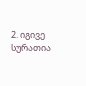2. იგივე სურათია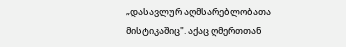„დასავლურ აღმსარებლობათა მისტიკაშიც". აქაც ღმერთთან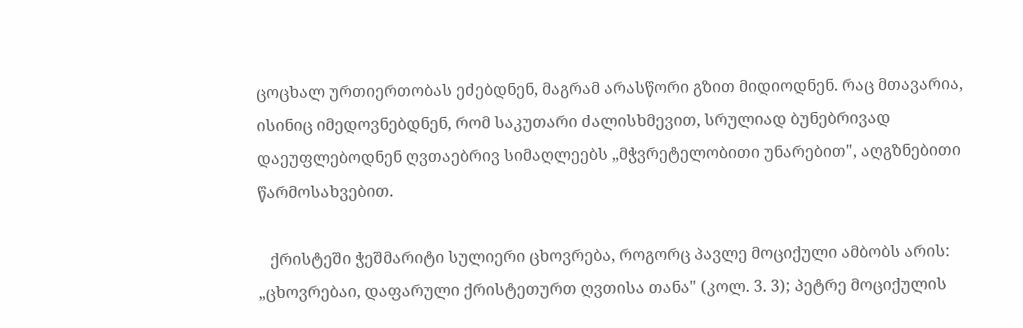ცოცხალ ურთიერთობას ეძებდნენ, მაგრამ არასწორი გზით მიდიოდნენ. რაც მთავარია, ისინიც იმედოვნებდნენ, რომ საკუთარი ძალისხმევით, სრულიად ბუნებრივად დაეუფლებოდნენ ღვთაებრივ სიმაღლეებს „მჭვრეტელობითი უნარებით", აღგზნებითი წარმოსახვებით.

   ქრისტეში ჭეშმარიტი სულიერი ცხოვრება, როგორც პავლე მოციქული ამბობს არის: „ცხოვრებაი, დაფარული ქრისტეთურთ ღვთისა თანა" (კოლ. 3. 3); პეტრე მოციქულის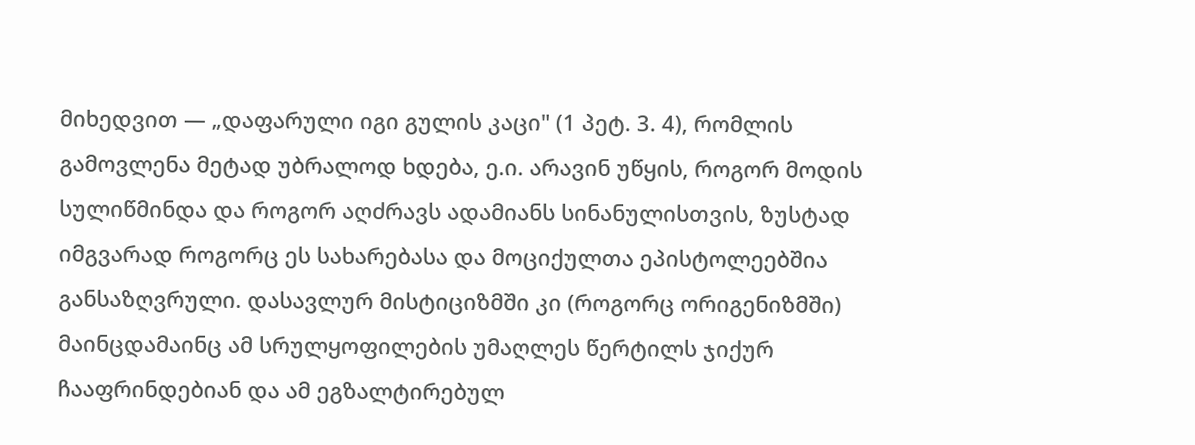მიხედვით — „დაფარული იგი გულის კაცი" (1 პეტ. 3. 4), რომლის გამოვლენა მეტად უბრალოდ ხდება, ე.ი. არავინ უწყის, როგორ მოდის სულიწმინდა და როგორ აღძრავს ადამიანს სინანულისთვის, ზუსტად იმგვარად როგორც ეს სახარებასა და მოციქულთა ეპისტოლეებშია განსაზღვრული. დასავლურ მისტიციზმში კი (როგორც ორიგენიზმში) მაინცდამაინც ამ სრულყოფილების უმაღლეს წერტილს ჯიქურ ჩააფრინდებიან და ამ ეგზალტირებულ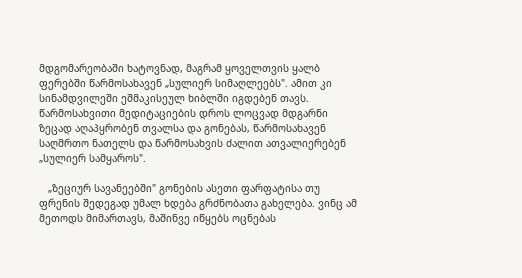მდგომარეობაში ხატოვნად, მაგრამ ყოველთვის ყალბ ფერებში წარმოსახავენ „სულიერ სიმაღლეებს". ამით კი სინამდვილეში ეშმაკისეულ ხიბლში იგდებენ თავს. წარმოსახვითი მედიტაციების დროს ლოცვად მდგარნი ზეცად აღაპყრობენ თვალსა და გონებას, წარმოსახავენ საღმრთო ნათელს და წარმოსახვის ძალით ათვალიერებენ „სულიერ სამყაროს".

   „ზეციურ სავანეებში" გონების ასეთი ფარფატისა თუ ფრენის შედეგად უმალ ხდება გრძნობათა გახელება. ვინც ამ მეთოდს მიმართავს, მაშინვე იწყებს ოცნებას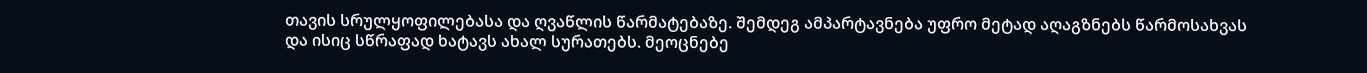თავის სრულყოფილებასა და ღვაწლის წარმატებაზე. შემდეგ ამპარტავნება უფრო მეტად აღაგზნებს წარმოსახვას და ისიც სწრაფად ხატავს ახალ სურათებს. მეოცნებე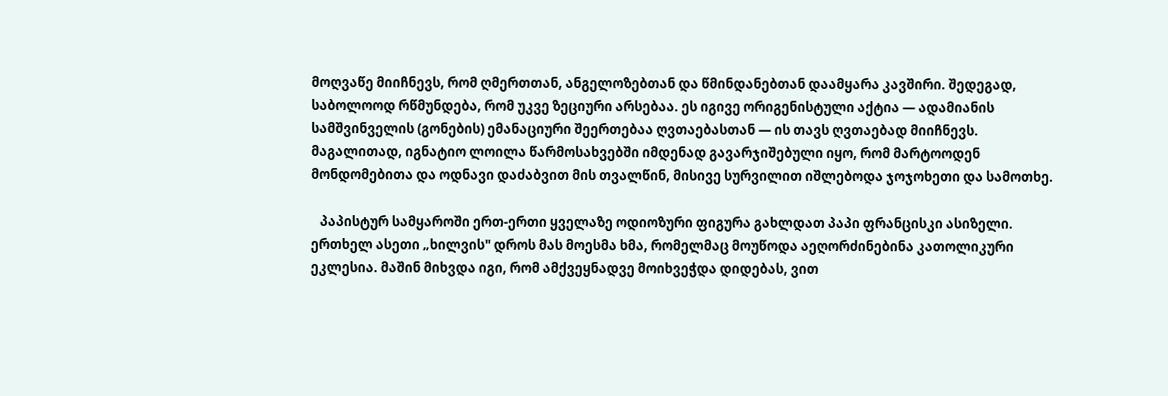მოღვაწე მიიჩნევს, რომ ღმერთთან, ანგელოზებთან და წმინდანებთან დაამყარა კავშირი. შედეგად, საბოლოოდ რწმუნდება, რომ უკვე ზეციური არსებაა. ეს იგივე ორიგენისტული აქტია — ადამიანის სამშვინველის (გონების) ემანაციური შეერთებაა ღვთაებასთან — ის თავს ღვთაებად მიიჩნევს. მაგალითად, იგნატიო ლოილა წარმოსახვებში იმდენად გავარჯიშებული იყო, რომ მარტოოდენ მონდომებითა და ოდნავი დაძაბვით მის თვალწინ, მისივე სურვილით იშლებოდა ჯოჯოხეთი და სამოთხე.

   პაპისტურ სამყაროში ერთ-ერთი ყველაზე ოდიოზური ფიგურა გახლდათ პაპი ფრანცისკი ასიზელი. ერთხელ ასეთი „ხილვის" დროს მას მოესმა ხმა, რომელმაც მოუწოდა აეღორძინებინა კათოლიკური ეკლესია. მაშინ მიხვდა იგი, რომ ამქვეყნადვე მოიხვეჭდა დიდებას, ვით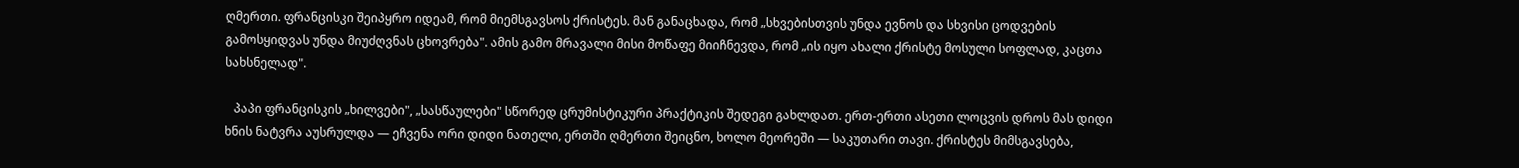ღმერთი. ფრანცისკი შეიპყრო იდეამ, რომ მიემსგავსოს ქრისტეს. მან განაცხადა, რომ „სხვებისთვის უნდა ევნოს და სხვისი ცოდვების გამოსყიდვას უნდა მიუძღვნას ცხოვრება". ამის გამო მრავალი მისი მოწაფე მიიჩნევდა, რომ „ის იყო ახალი ქრისტე მოსული სოფლად, კაცთა სახსნელად".

   პაპი ფრანცისკის „ხილვები", „სასწაულები" სწორედ ცრუმისტიკური პრაქტიკის შედეგი გახლდათ. ერთ-ერთი ასეთი ლოცვის დროს მას დიდი ხნის ნატვრა აუსრულდა — ეჩვენა ორი დიდი ნათელი, ერთში ღმერთი შეიცნო, ხოლო მეორეში — საკუთარი თავი. ქრისტეს მიმსგავსება,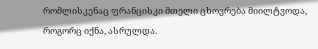რომლისკენაც ფრანცისკი მთელი ცხოვრება მიილტვოდა, როგორც იქნა, ასრულდა.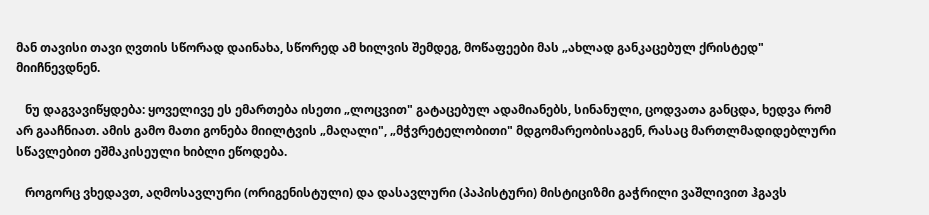მან თავისი თავი ღვთის სწორად დაინახა, სწორედ ამ ხილვის შემდეგ, მოწაფეები მას „ახლად განკაცებულ ქრისტედ" მიიჩნევდნენ.

   ნუ დაგვავიწყდება: ყოველივე ეს ემართება ისეთი „ლოცვით" გატაცებულ ადამიანებს, სინანული, ცოდვათა განცდა, ხედვა რომ არ გააჩნიათ. ამის გამო მათი გონება მიილტვის „მაღალი", „მჭვრეტელობითი" მდგომარეობისაგენ, რასაც მართლმადიდებლური სწავლებით ეშმაკისეული ხიბლი ეწოდება.

   როგორც ვხედავთ, აღმოსავლური (ორიგენისტული) და დასავლური (პაპისტური) მისტიციზმი გაჭრილი ვაშლივით ჰგავს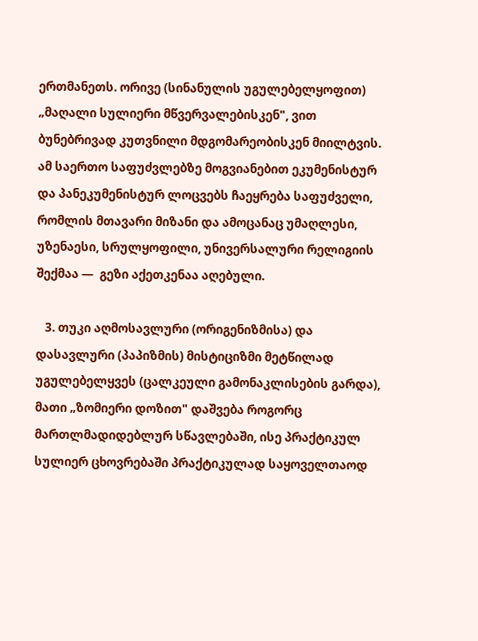ერთმანეთს. ორივე (სინანულის უგულებელყოფით) „მაღალი სულიერი მწვერვალებისკენ", ვით ბუნებრივად კუთვნილი მდგომარეობისკენ მიილტვის. ამ საერთო საფუძვლებზე მოგვიანებით ეკუმენისტურ და პანეკუმენისტურ ლოცვებს ჩაეყრება საფუძველი, რომლის მთავარი მიზანი და ამოცანაც უმაღლესი, უზენაესი, სრულყოფილი, უნივერსალური რელიგიის შექმაა —  გეზი აქეთკენაა აღებული.

   3. თუკი აღმოსავლური (ორიგენიზმისა) და დასავლური (პაპიზმის) მისტიციზმი მეტწილად უგულებელყვეს (ცალკეული გამონაკლისების გარდა), მათი „ზომიერი დოზით" დაშვება როგორც მართლმადიდებლურ სწავლებაში, ისე პრაქტიკულ სულიერ ცხოვრებაში პრაქტიკულად საყოველთაოდ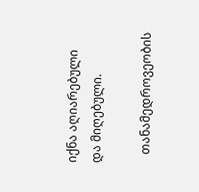იქნა აღიარებული და მიღებული.

   თანამედროვეობის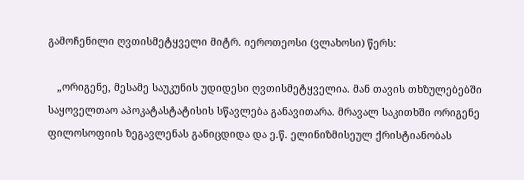გამოჩენილი ღვთისმეტყველი მიტრ. იეროთეოსი (ვლახოსი) წერს:

   „ორიგენე, მესამე საუკუნის უდიდესი ღვთისმეტყველია. მან თავის თხზულებებში საყოველთაო აპოკატასტატისის სწავლება განავითარა. მრავალ საკითხში ორიგენე ფილოსოფიის ზეგავლენას განიცდიდა და ე.წ. ელინიზმისეულ ქრისტიანობას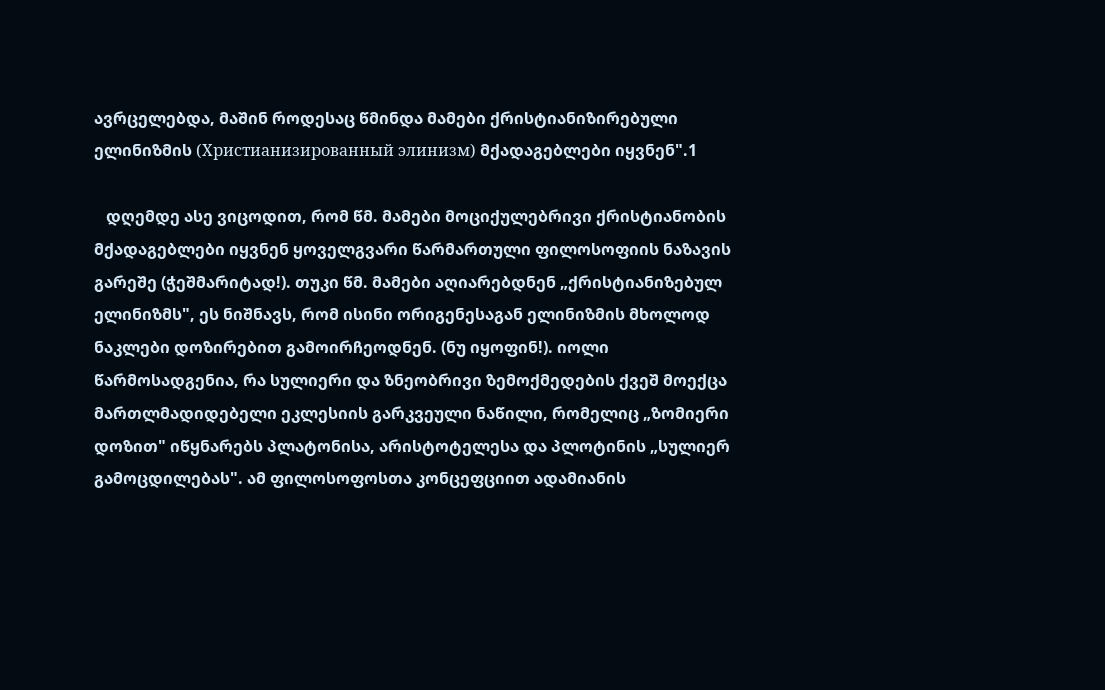ავრცელებდა, მაშინ როდესაც წმინდა მამები ქრისტიანიზირებული ელინიზმის (Христианизированный элинизм) მქადაგებლები იყვნენ".1

   დღემდე ასე ვიცოდით, რომ წმ. მამები მოციქულებრივი ქრისტიანობის მქადაგებლები იყვნენ ყოველგვარი წარმართული ფილოსოფიის ნაზავის გარეშე (ჭეშმარიტად!). თუკი წმ. მამები აღიარებდნენ „ქრისტიანიზებულ ელინიზმს", ეს ნიშნავს, რომ ისინი ორიგენესაგან ელინიზმის მხოლოდ ნაკლები დოზირებით გამოირჩეოდნენ. (ნუ იყოფინ!). იოლი წარმოსადგენია, რა სულიერი და ზნეობრივი ზემოქმედების ქვეშ მოექცა მართლმადიდებელი ეკლესიის გარკვეული ნაწილი, რომელიც „ზომიერი დოზით" იწყნარებს პლატონისა, არისტოტელესა და პლოტინის „სულიერ გამოცდილებას". ამ ფილოსოფოსთა კონცეფციით ადამიანის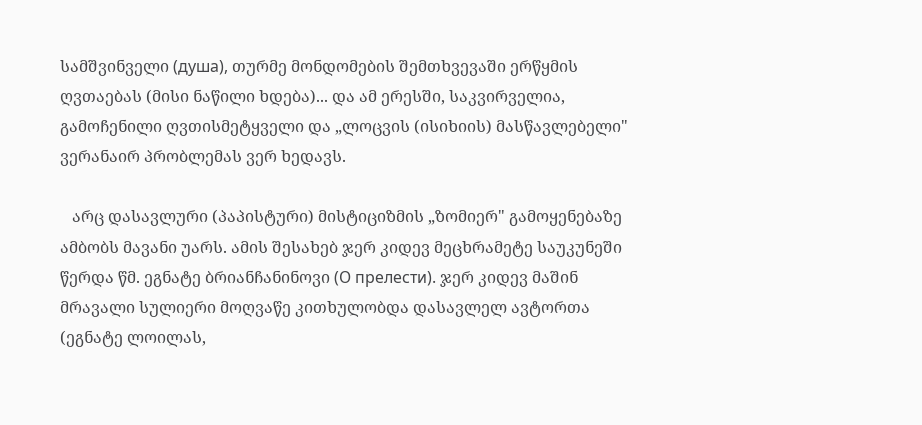სამშვინველი (душа), თურმე მონდომების შემთხვევაში ერწყმის ღვთაებას (მისი ნაწილი ხდება)... და ამ ერესში, საკვირველია, გამოჩენილი ღვთისმეტყველი და „ლოცვის (ისიხიის) მასწავლებელი" ვერანაირ პრობლემას ვერ ხედავს.

   არც დასავლური (პაპისტური) მისტიციზმის „ზომიერ" გამოყენებაზე ამბობს მავანი უარს. ამის შესახებ ჯერ კიდევ მეცხრამეტე საუკუნეში წერდა წმ. ეგნატე ბრიანჩანინოვი (О прелести). ჯერ კიდევ მაშინ მრავალი სულიერი მოღვაწე კითხულობდა დასავლელ ავტორთა (ეგნატე ლოილას,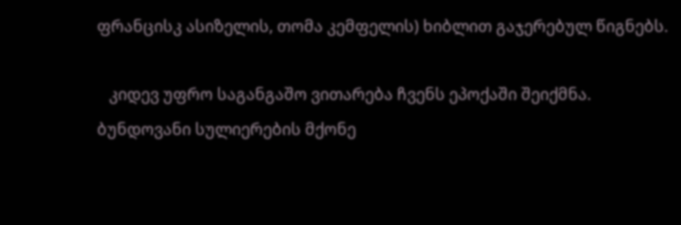ფრანცისკ ასიზელის, თომა კემფელის) ხიბლით გაჯერებულ წიგნებს.

   კიდევ უფრო საგანგაშო ვითარება ჩვენს ეპოქაში შეიქმნა. ბუნდოვანი სულიერების მქონე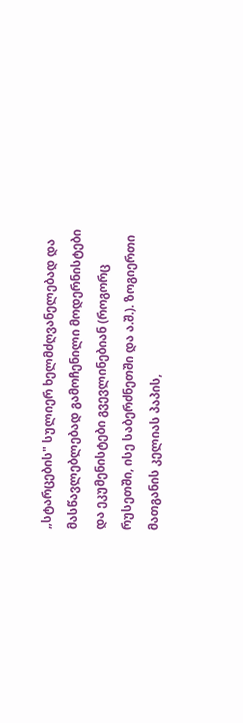„სტარცების" სულიერ ხელმძღვანელებად და მასწავლებლებად გამოჩენილი მოდერნისტები და ეკუმენისტები გვევლინებიან (როგორც რუსეთში, ისე საბერძნეთში და ა.შ.). ზოგიერთი მათგანის კელიას პაპის,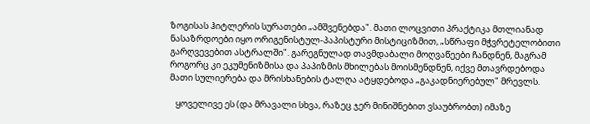ზოგისას ჰიტლერის სურათები „ამშვენებდა". მათი ლოცვითი პრაქტიკა მთლიანად ნასაზრდოები იყო ორიგენისტულ-პაპისტური მისტიციზმით, „სწრაფი მჭვრეტელობითი გარღვევებით ასტრალში". გარეგნულად თავმდაბალი მოღვაწეები ჩანდნენ, მაგრამ როგორც კი ეკუმენიზმისა და პაპიზმის მხილებას მოისმენდნენ, იქვე მთავრდებოდა მათი სულიერება და მრისხანების ტალღა ატყდებოდა „გაკადნიერებულ" მრევლს.

   ყოველივე ეს (და მრავალი სხვა, რაზეც ჯერ მინიშნებით ვსაუბრობთ) იმაზე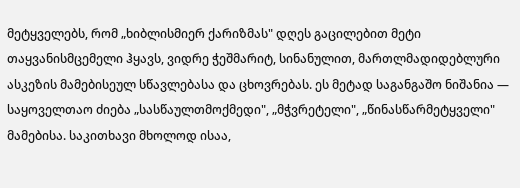მეტყველებს, რომ „ხიბლისმიერ ქარიზმას" დღეს გაცილებით მეტი თაყვანისმცემელი ჰყავს, ვიდრე ჭეშმარიტ, სინანულით, მართლმადიდებლური ასკეზის მამებისეულ სწავლებასა და ცხოვრებას. ეს მეტად საგანგაშო ნიშანია — საყოველთაო ძიება „სასწაულთმოქმედი", „მჭვრეტელი", „წინასწარმეტყველი" მამებისა. საკითხავი მხოლოდ ისაა,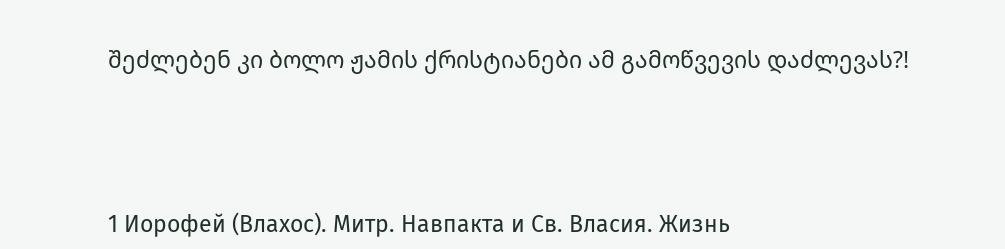შეძლებენ კი ბოლო ჟამის ქრისტიანები ამ გამოწვევის დაძლევას?!




1 Иорофей (Влахос). Митр. Навпакта и Св. Власия. Жизнь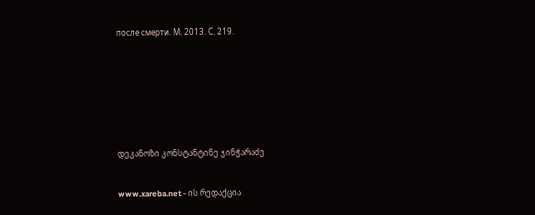после смерти. М. 2013. С. 219.





დეკანოზი კონსტანტინე ჯინჭარაძე

www.xareba.net - ის რედაქცია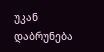უკან დაბრუნება